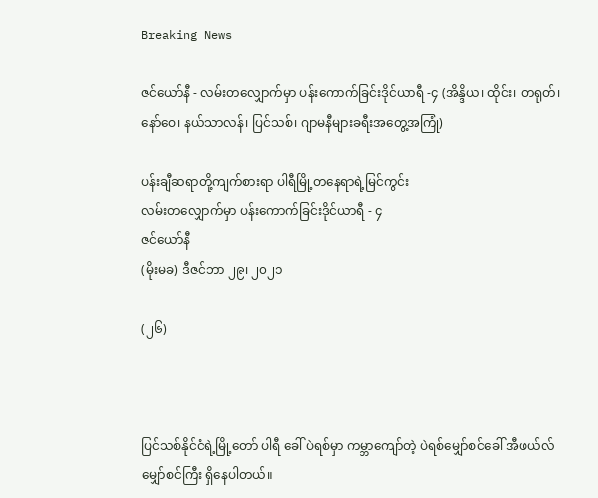Breaking News

ဇင်ယော်နီ - လမ်းတလျှောက်မှာ ပန်းကောက်ခြင်းဒိုင်ယာရီ -၄ (အိန္ဒိယ၊ ထိုင်း၊ တရုတ်၊ နော်ဝေ၊ နယ်သာလန်၊ ပြင်သစ်၊ ဂျာမနီများခရီးအတွေ့အကြုံ)

ပန်းချီဆရာတို့ကျက်စားရာ ပါရီမြို့တနေရာရဲ့မြင်ကွင်း
လမ်းတလျှောက်မှာ ပန်းကောက်ခြင်းဒိုင်ယာရီ - ၄
ဇင်ယော်နီ
(မိုးမခ) ဒီဇင်ဘာ ၂၉၊ ၂၀၂၁

(၂၆)



ပြင်သစ်နိုင်ငံရဲ့မြို့တော် ပါရီ ခေါ် ပဲရစ်မှာ ကမ္ဘာကျော်တဲ့ ပဲရစ်မျှော်စင်ခေါ် အီဖယ်လ်မျှော်စင်ကြီး ရှိနေပါတယ်။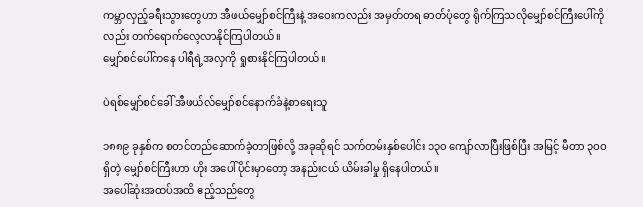ကမ္ဘာလှည့်ခရီးသွားတွေဟာ အီဖယ်မျှော်စင်ကြီးနဲ့ အဝေးကလည်း အမှတ်တရ ဓာတ်ပုံတွေ ရိုက်ကြသလိုမျှော်စင်ကြီးပေါ်ကိုလည်း တက်ရောက်လေ့လာနိုင်ကြပါတယ်။
မျှော်စင်ပေါ်ကနေ ပါရီရဲ့အလှကို ရှုစားနိုင်ကြပါတယ်။

ပဲရစ်မျှော်စင်ခေါ် အီဖယ်လ်မျှော်စင်နောက်ခံနဲ့စာရေးသူ

၁၈၈၉ ခုနှစ်က စတင်တည်ဆောက်ခဲ့တာဖြစ်လို့ အခုဆိုရင် သက်တမ်းနှစ်ပေါင်း ၁၃၀ ကျော်လာပြီးဖြစ်ပြီး အမြင့် မီတာ ၃ဝဝ  ရှိတဲ့ မျှော်စင်ကြီးဟာ ဟိုး အပေါ်ပိုင်းမှာတော့ အနည်းငယ် ယိမ်းခါမှု ရှိနေပါတယ်။
အပေါ်ဆုံးအထပ်အထိ ဧည့်သည်တွေ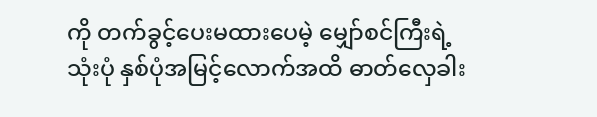ကို တက်ခွင့်ပေးမထားပေမဲ့ မျှော်စင်ကြီးရဲ့ သုံးပုံ နှစ်ပုံအမြင့်လောက်အထိ ဓာတ်လှေခါး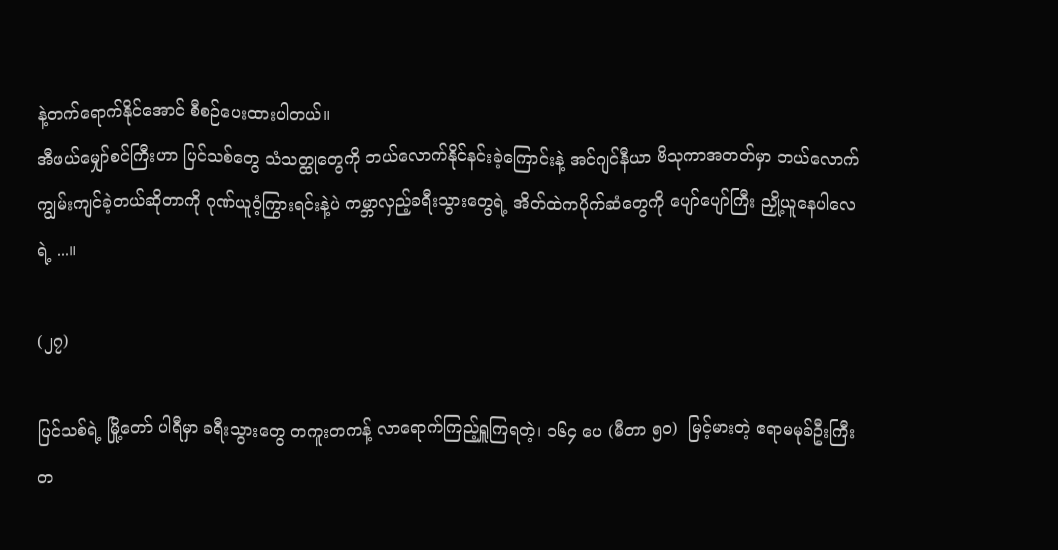နဲ့တက်ရောက်နိုင်အောင် စီစဉ်ပေးထားပါတယ်။
အီဖယ်မျှော်စင်ကြီးဟာ ပြင်သစ်တွေ သံသတ္ထုတွေကို ဘယ်လောက်နိုင်နင်းခဲ့ကြောင်းနဲ့ အင်ဂျင်နီယာ ဗိသုကာအတတ်မှာ ဘယ်လောက်ကျွမ်းကျင်ခဲ့တယ်ဆိုတာကို ဂုဏ်ယူဝံ့ကြွားရင်းနဲ့ပဲ ကမ္ဘာလှည့်ခရီးသွားတွေရဲ့ အိတ်ထဲကပိုက်ဆံတွေကို ပျော်ပျော်ကြီး ညှို့ယူနေပါလေရဲ့ ...။

(၂၇)

ပြင်သစ်ရဲ့ မြို့တော် ပါရီမှာ ခရီးသွားတွေ တကူးတကန့် လာရောက်ကြည့်ရှူကြရတဲ့၊ ၁၆၄ ပေ (မီတာ ၅၀)  မြင့်မားတဲ့ ဧရာမမုခ်ဦးကြီးတ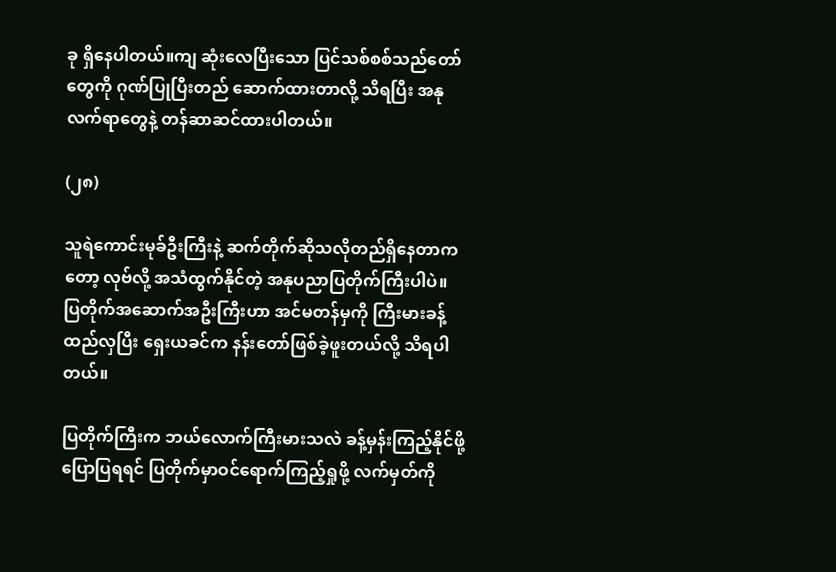ခု ရှိနေပါတယ်။ကျ ဆုံးလေပြီးသော ပြင်သစ်စစ်သည်တော်တွေကို ဂုဏ်ပြုပြီးတည် ဆောက်ထားတာလို့ သိရပြီး အနုလက်ရာတွေနဲ့ တန်ဆာဆင်ထားပါတယ်။

(၂၈)

သူရဲကောင်းမုခ်ဦးကြီးနဲ့ ဆက်တိုက်ဆိုသလိုတည်ရှိနေတာကတော့ လုဗ်လို့ အသံထွက်နိုင်တဲ့ အနုပညာပြတိုက်ကြီးပါပဲ။
ပြတိုက်အဆောက်အဦးကြီးဟာ အင်မတန်မှကို ကြီးမားခန့်ထည်လှပြီး ရှေးယခင်က နန်းတော်ဖြစ်ခဲ့ဖူးတယ်လို့ သိရပါတယ်။

ပြတိုက်ကြီးက ဘယ်လောက်ကြီးမားသလဲ ခန့်မှန်းကြည့်နိုင်ဖို့ ပြောပြရရင် ပြတိုက်မှာဝင်ရောက်ကြည့်ရှုဖို့ လက်မှတ်ကို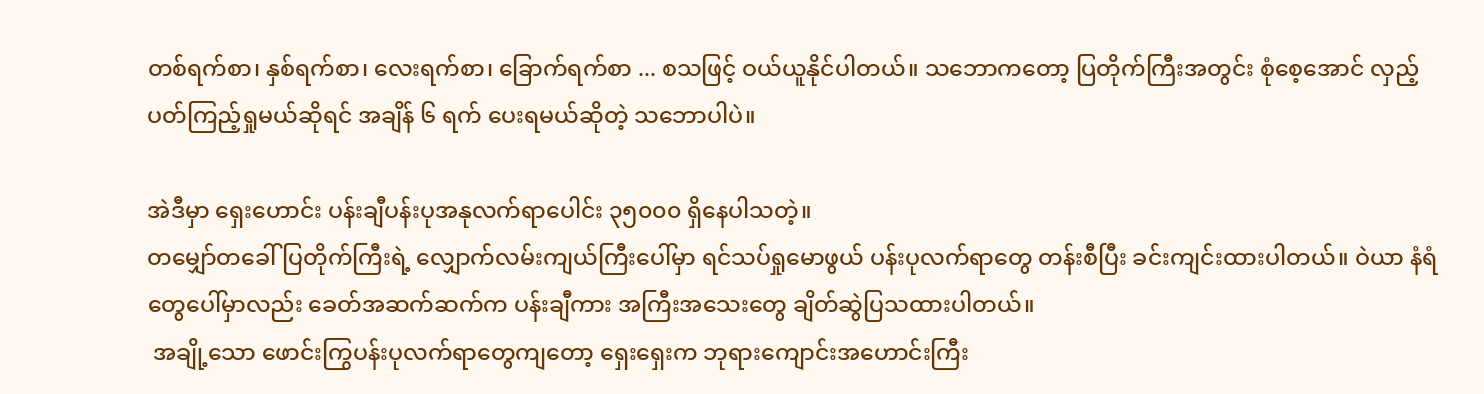တစ်ရက်စာ၊ နှစ်ရက်စာ၊ လေးရက်စာ၊ ခြောက်ရက်စာ ... စသဖြင့် ဝယ်ယူနိုင်ပါတယ်။ သဘောကတော့ ပြတိုက်ကြီးအတွင်း စုံစေ့အောင် လှည့်ပတ်ကြည့်ရှုမယ်ဆိုရင် အချိန် ၆ ရက် ပေးရမယ်ဆိုတဲ့ သဘောပါပဲ။

အဲဒီမှာ ရှေးဟောင်း ပန်းချီပန်းပုအနုလက်ရာပေါင်း ၃၅၀၀၀ ရှိနေပါသတဲ့။
တမျှော်တခေါ်ပြတိုက်ကြီးရဲ့ လျှောက်လမ်းကျယ်ကြီးပေါ်မှာ ရင်သပ်ရှုမောဖွယ် ပန်းပုလက်ရာတွေ တန်းစီပြီး ခင်းကျင်းထားပါတယ်။ ဝဲယာ နံရံတွေပေါ်မှာလည်း ခေတ်အဆက်ဆက်က ပန်းချီကား အကြီးအသေးတွေ ချိတ်ဆွဲပြသထားပါတယ်။
 အချို့သော ဖောင်းကြွပန်းပုလက်ရာတွေကျတော့ ရှေးရှေးက ဘုရားကျောင်းအဟောင်းကြီး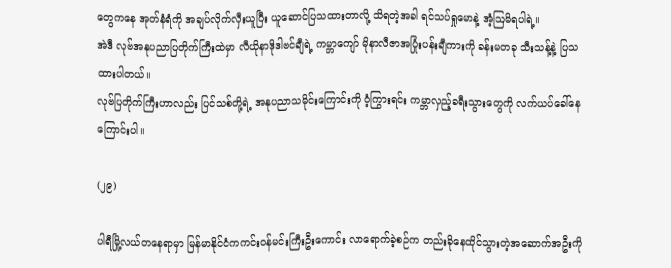တွေကနေ အုတ်နံရံကို အချပ်လိုက်လှီးယူပြီး ယူဆောင်ပြသထားတာလို့ သိရတဲ့အခါ ရင်သပ်ရှုမောနဲ့ အံ့ဩမိရပါရဲ့။
အဲဒီ လုဗ်အနုပညာပြတိုက်ကြီးထဲမှာ လီယိုနာဒိုဒါဗင်ချီရဲ့ ကမ္ဘာကျော် မိုနာလီဇာအပြုံးပန်းချီကားကို ခန်းမတခု သီးသန့်နဲ့ ပြသထားပါတယ်။
လုဗ်ပြတိုက်ကြီးဟာလည်း ပြင်သစ်တို့ရဲ့ အနုပညာသမိုင်းကြောင်းကို ဝံ့ကြွားရင်း ကမ္ဘာလှည့်ခရီးသွားတွေကို လက်ယပ်ခေါ်နေကြောင်းပါ။

(၂၉)

ပါရီမြို့လယ်တနေရာမှာ မြန်မာနိုင်ငံကကင်းဝန်မင်းကြီးဦးကောင်း လာရောက်ခဲ့စဉ်က တည်းခိုနေထိုင်သွားတဲ့အဆောက်အဦးကို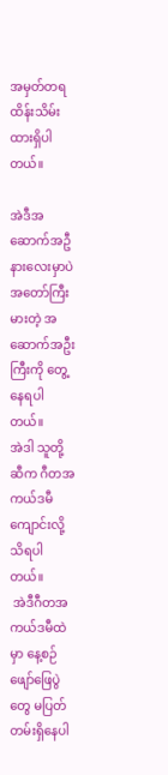အမှတ်တရ ထိန်းသိမ်းထားရှိပါတယ်။

အဲဒီအဆောက်အဦနားလေးမှာပဲ အတော်ကြီးမားတဲ့ အဆောက်အဦးကြီးကို တွေ့နေရပါတယ်။
အဲဒါ သူတို့ဆီက ဂီတအကယ်ဒမီကျောင်းလို့ သိရပါတယ်။
 အဲဒီဂီတအကယ်ဒမီထဲမှာ နေ့စဉ် ဖျော်ဖြေပွဲတွေ မပြတ်တမ်းရှိနေပါ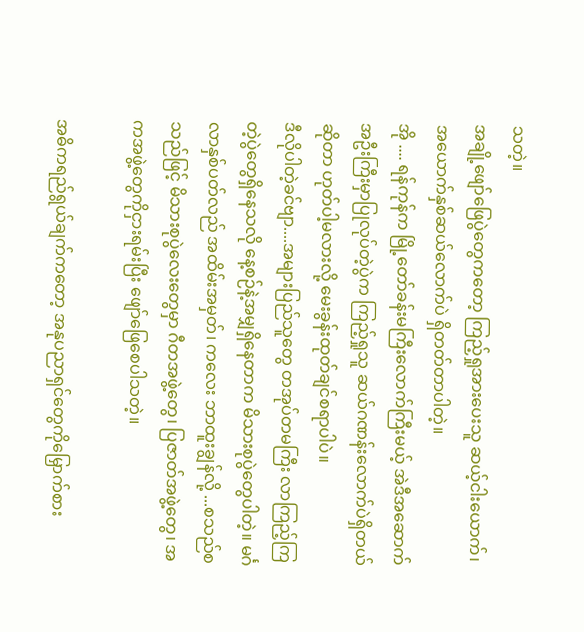သတဲ့။
အချို့ဖျော်ဖြေပွဲတွေကတော့ ကြည့်ရှုအားပေးသူ ဆယ့်ငါးယောက်၊ အယောက်နှစ်ဆယ်လောက်ပဲ ရှိတတ်တာပါတဲ့။
အို .... ရန်ကုန်က မြို့တော်ခန်းမကြီးလောက်ကြီးမယ့် အဲဒီအဆောက်အဦးကြီးမှာပြုလုပ်တဲ့ပွဲက ကြည့်ရှုသူ ဆယ်ဂဏန်းလောက်ပဲရှိတယ်ဆိုတာ ဟုတ်ပါ့မလားလို့ မေးခွန်းထုတ်ချင်စရာပါပဲ။
ဒီလိုပါတဲ့ခင်ဗျာ....အများပြည်သူတွေ တအုပ်တမကြီး လာကြည့်ကြတဲ့ပွဲတွေရှိနေသလို နေ့စဉ်နဲ့အမျှရှိနေတာက မိသားစုပွဲတွေပါတဲ့။ မင်္ဂလာနှစ်ပတ်လည် အထိမ်းအမှတ်၊ ကလေး ဘာထူးချွန်လို့ ...စသည်စသည်ဖြင့် မိသားစုပွဲလေးတွေမှာ ဂီတအဖွဲ့တွေ၊ ပြဇာတ်အဖွဲ့တွေ၊ အကအဖွဲ့တွေကိုငှားရမ်းပြီး ဖျော်ဖြေစေပါသတဲ့။

အဓိကရည်ရွယ်ချက်ကတော့ အနုပညာရှင်တွေကိုမြှောက်စား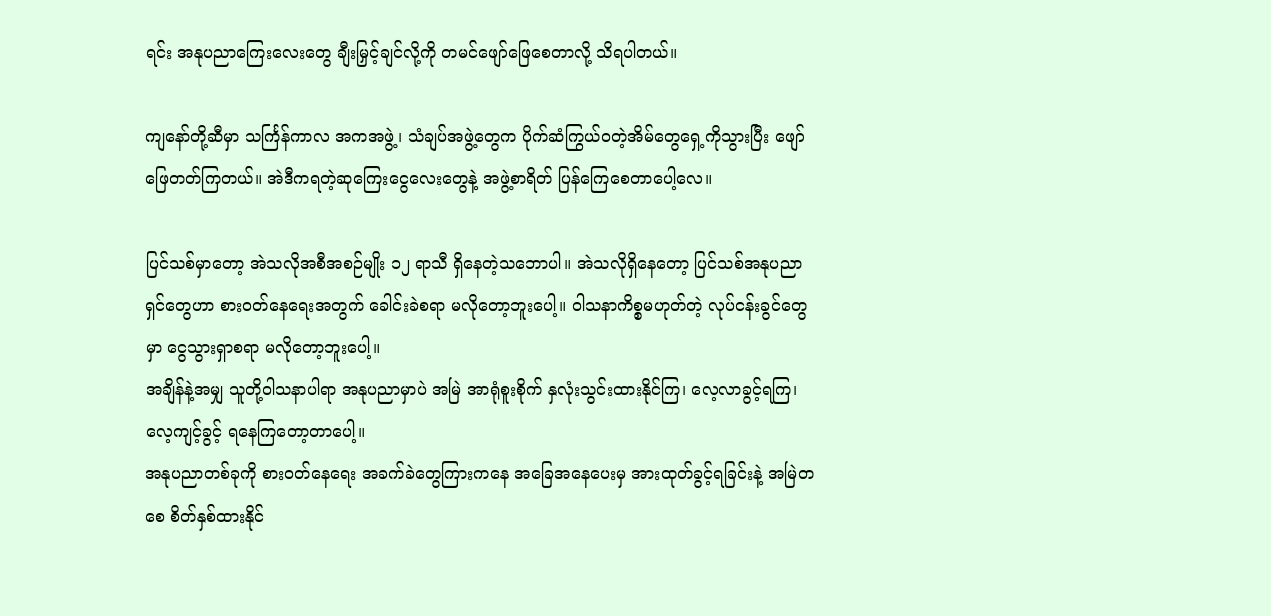ရင်း အနုပညာကြေးလေးတွေ ချီးမြှင့်ချင်လို့ကို တမင်ဖျော်ဖြေစေတာလို့ သိရပါတယ်။

ကျနော်တို့ဆီမှာ သင်္ကြန်ကာလ အကအဖွဲ့၊ သံချပ်အဖွဲ့တွေက ပိုက်ဆံကြွယ်ဝတဲ့အိမ်တွေရှေ့ကိုသွားပြီး ဖျော် ဖြေတတ်ကြတယ်။ အဲဒီကရတဲ့ဆုကြေးငွေလေးတွေနဲ့ အဖွဲ့စာရိတ် ပြန်ကြေစေတာပေါ့လေ။

ပြင်သစ်မှာတော့ အဲသလိုအစီအစဉ်မျိုး ၁၂ ရာသီ ရှိနေတဲ့သဘောပါ။ အဲသလိုရှိနေတော့ ပြင်သစ်အနုပညာရှင်တွေဟာ စားဝတ်နေရေးအတွက် ခေါင်းခဲစရာ မလိုတော့ဘူးပေါ့။ ဝါသနာကိစ္စမဟုတ်တဲ့ လုပ်ငန်းခွင်တွေမှာ ငွေသွားရှာစရာ မလိုတော့ဘူးပေါ့။
အချိန်နဲ့အမျှ သူတို့ဝါသနာပါရာ အနုပညာမှာပဲ အမြဲ အာရုံစူးစိုက် နှလုံးသွင်းထားနိုင်ကြ၊ လေ့လာခွင့်ရကြ၊ လေ့ကျင့်ခွင့် ရနေကြတော့တာပေါ့။
အနုပညာတစ်ခုကို စားဝတ်နေရေး အခက်ခဲတွေကြားကနေ အခြေအနေပေးမှ အားထုတ်ခွင့်ရခြင်းနဲ့ အမြဲတစေ စိတ်နှစ်ထားနိုင်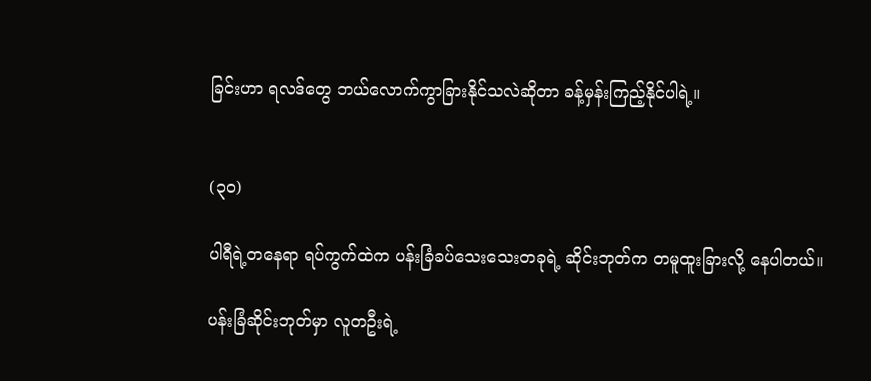ခြင်းဟာ ရလဒ်တွေ ဘယ်လောက်ကွာခြားနိုင်သလဲဆိုတာ ခန့်မှန်းကြည့်နိုင်ပါရဲ့။


(၃ဝ)

ပါရီရဲ့တနေရာ ရပ်ကွက်ထဲက ပန်းခြံခပ်သေးသေးတခုရဲ့ ဆိုင်းဘုတ်က တမူထူးခြားလို့ နေပါတယ်။

ပန်းခြံဆိုင်းဘုတ်မှာ လူတဦးရဲ့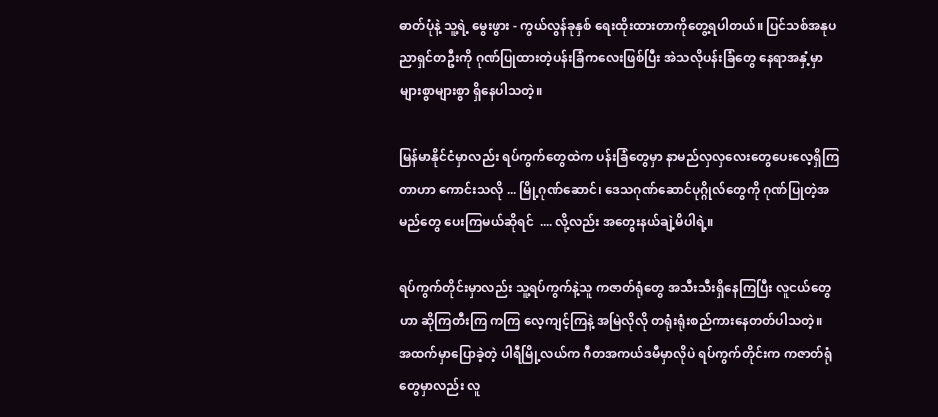ဓာတ်ပုံနဲ့ သူ့ရဲ့ မွေးဖွား - ကွယ်လွန်ခုနှစ် ရေးထိုးထားတာကိုတွေ့ရပါတယ်။ ပြင်သစ်အနုပညာရှင်တဦးကို ဂုဏ်ပြုထားတဲ့ပန်းခြံကလေးဖြစ်ပြီး အဲသလိုပန်းခြံတွေ နေရာအနှံ့မှာ များစွာများစွာ ရှိနေပါသတဲ့။

မြန်မာနိုင်ငံမှာလည်း ရပ်ကွက်တွေထဲက ပန်းခြံတွေမှာ နာမည်လှလှလေးတွေပေးလေ့ရှိကြတာဟာ ကောင်းသလို ... မြို့ဂုဏ်ဆောင်၊ ဒေသဂုဏ်ဆောင်ပုဂ္ဂိုလ်တွေကို ဂုဏ်ပြုတဲ့အမည်တွေ ပေးကြမယ်ဆိုရင်  .... လို့လည်း အတွေးနယ်ချဲ့မိပါရဲ့။

ရပ်ကွက်တိုင်းမှာလည်း သူ့ရပ်ကွက်နဲ့သူ ကဇာတ်ရုံတွေ အသီးသီးရှိနေကြပြီး လူငယ်တွေဟာ ဆိုကြတီးကြ ကကြ လေ့ကျင့်ကြနဲ့ အမြဲလိုလို တရုံးရုံးစည်ကားနေတတ်ပါသတဲ့။
အထက်မှာပြောခဲ့တဲ့ ပါရီမြို့လယ်က ဂီတအကယ်ဒမီမှာလိုပဲ ရပ်ကွက်တိုင်းက ကဇာတ်ရုံတွေမှာလည်း လူ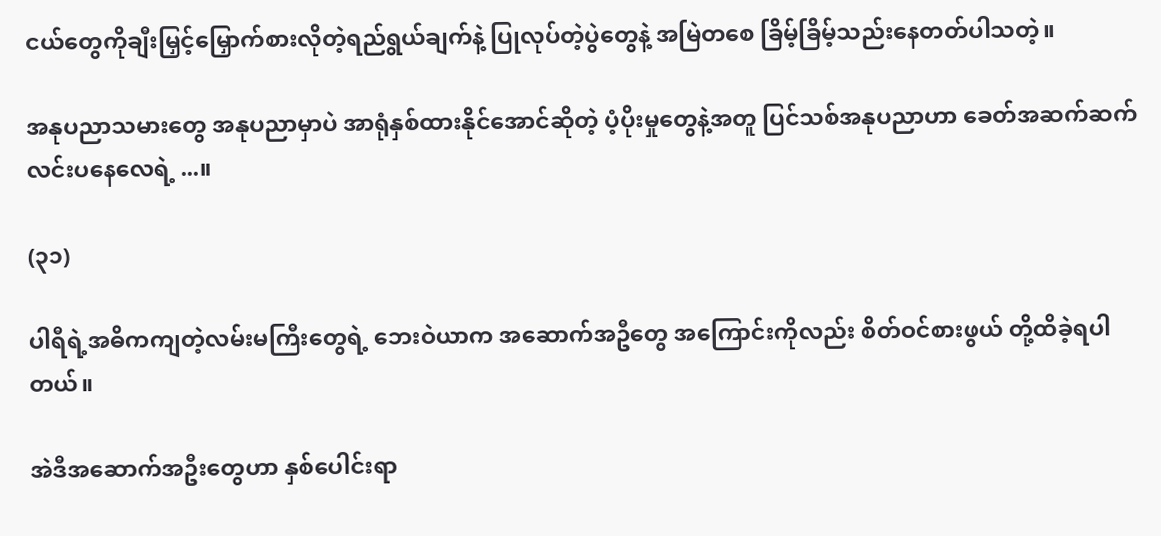ငယ်တွေကိုချီးမြှင့်မြှောက်စားလိုတဲ့ရည်ရွယ်ချက်နဲ့ ပြုလုပ်တဲ့ပွဲတွေနဲ့ အမြဲတစေ ခြိမ့်ခြိမ့်သည်းနေတတ်ပါသတဲ့။

အနုပညာသမားတွေ အနုပညာမှာပဲ အာရုံနှစ်ထားနိုင်အောင်ဆိုတဲ့ ပံ့ပိုးမှုတွေနဲ့အတူ ပြင်သစ်အနုပညာဟာ ခေတ်အဆက်ဆက် လင်းပနေလေရဲ့ ...။

(၃၁)

ပါရီရဲ့အဓိကကျတဲ့လမ်းမကြီးတွေရဲ့ ဘေးဝဲယာက အဆောက်အဦတွေ အကြောင်းကိုလည်း စိတ်ဝင်စားဖွယ် တို့ထိခဲ့ရပါတယ်။

အဲဒီအဆောက်အဦးတွေဟာ နှစ်ပေါင်းရာ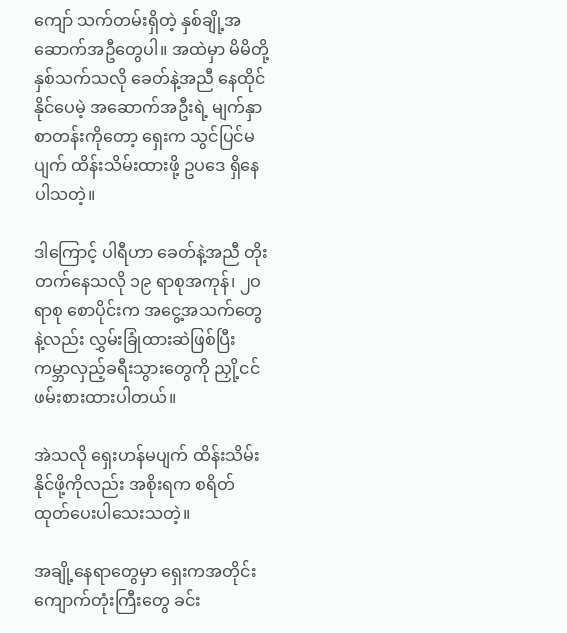ကျော် သက်တမ်းရှိတဲ့ နှစ်ချို့အဆောက်အဦတွေပါ။ အထဲမှာ မိမိတို့နှစ်သက်သလို ခေတ်နဲ့အညီ နေထိုင်နိုင်ပေမဲ့ အဆောက်အဦးရဲ့ မျက်နှာစာတန်းကိုတော့ ရှေးက သွင်ပြင်မပျက် ထိန်းသိမ်းထားဖို့ ဥပဒေ ရှိနေပါသတဲ့။

ဒါကြောင့် ပါရီဟာ ခေတ်နဲ့အညီ တိုးတက်နေသလို ၁၉ ရာစုအကုန်၊ ၂ဝ ရာစု စောပိုင်းက အငွေ့အသက်တွေနဲ့လည်း လွှမ်းခြုံထားဆဲဖြစ်ပြီး ကမ္ဘာလှည့်ခရီးသွားတွေကို ညှို့ငင်ဖမ်းစားထားပါတယ်။

အဲသလို ရှေးဟန်မပျက် ထိန်းသိမ်းနိုင်ဖို့ကိုလည်း အစိုးရက စရိတ်ထုတ်ပေးပါသေးသတဲ့။

အချို့နေရာတွေမှာ ရှေးကအတိုင်း ကျောက်တုံးကြီးတွေ ခင်း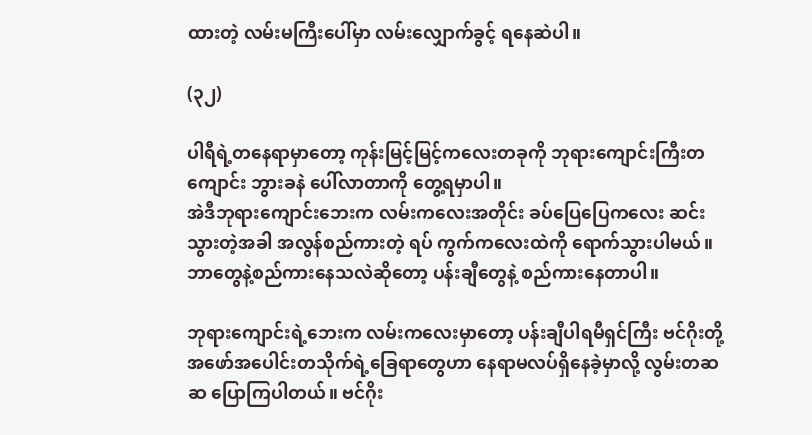ထားတဲ့ လမ်းမကြီးပေါ်မှာ လမ်းလျှောက်ခွင့် ရနေဆဲပါ။

(၃၂)

ပါရီရဲ့တနေရာမှာတော့ ကုန်းမြင့်မြင့်ကလေးတခုကို ဘုရားကျောင်းကြီးတကျောင်း ဘွားခနဲ ပေါ်လာတာကို တွေ့ရမှာပါ။
အဲဒီဘုရားကျောင်းဘေးက လမ်းကလေးအတိုင်း ခပ်ပြေပြေကလေး ဆင်းသွားတဲ့အခါ အလွန်စည်ကားတဲ့ ရပ် ကွက်ကလေးထဲကို ရောက်သွားပါမယ်။
ဘာတွေနဲ့စည်ကားနေသလဲဆိုတော့ ပန်းချီတွေနဲ့ စည်ကားနေတာပါ။

ဘုရားကျောင်းရဲ့ဘေးက လမ်းကလေးမှာတော့ ပန်းချီပါရမီရှင်ကြီး ဗင်ဂိုးတို့အဖော်အပေါင်းတသိုက်ရဲ့ခြေရာတွေဟာ နေရာမလပ်ရှိနေခဲ့မှာလို့ လွမ်းတဆဆ ပြောကြပါတယ်။ ဗင်ဂိုး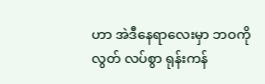ဟာ အဲဒီနေရာလေးမှာ ဘဝကိုလွတ် လပ်စွာ ရုန်းကန်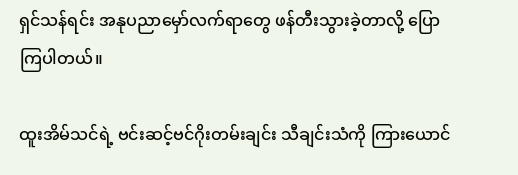ရှင်သန်ရင်း အနုပညာမှော်လက်ရာတွေ ဖန်တီးသွားခဲ့တာလို့ ပြောကြပါတယ်။

ထူးအိမ်သင်ရဲ့ ဗင်းဆင့်ဗင်ဂိုးတမ်းချင်း သီချင်းသံကို ကြားယောင်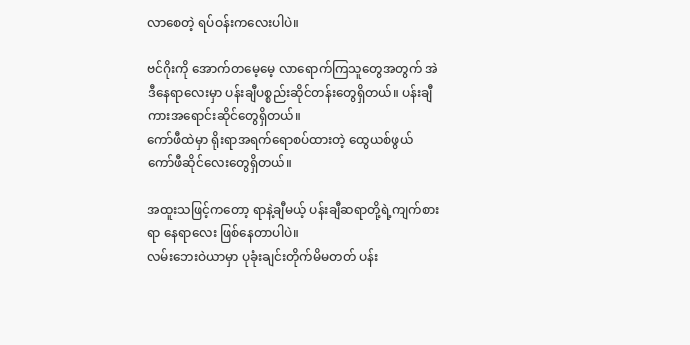လာစေတဲ့ ရပ်ဝန်းကလေးပါပဲ။

ဗင်ဂိုးကို အောက်တမေ့မေ့ လာရောက်ကြသူတွေအတွက် အဲဒီနေရာလေးမှာ ပန်းချီပစ္စည်းဆိုင်တန်းတွေရှိတယ်။ ပန်းချီကားအရောင်းဆိုင်တွေရှိတယ်။
ကော်ဖီထဲမှာ ရိုးရာအရက်ရောစပ်ထားတဲ့ ထွေယစ်ဖွယ် ကော်ဖီဆိုင်လေးတွေရှိတယ်။

အထူးသဖြင့်ကတော့ ရာနဲ့ချီမယ့် ပန်းချီဆရာတို့ရဲ့ကျက်စားရာ နေရာလေး ဖြစ်နေတာပါပဲ။
လမ်းဘေးဝဲယာမှာ ပုခုံးချင်းတိုက်မိမတတ် ပန်း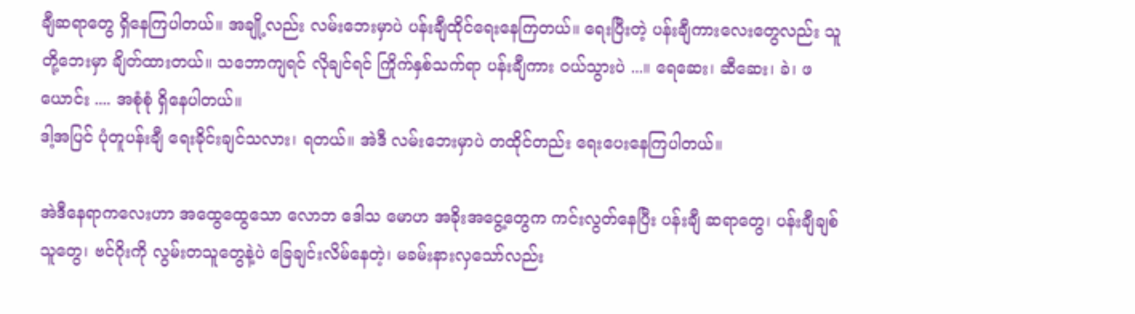ချီဆရာတွေ ရှိနေကြပါတယ်။ အချို့လည်း လမ်းဘေးမှာပဲ ပန်းချီထိုင်ရေးနေကြတယ်။ ရေးပြီးတဲ့ ပန်းချီကားလေးတွေလည်း သူတို့ဘေးမှာ ချိတ်ထားတယ်။ သဘောကျရင် လိုချင်ရင် ကြိုက်နှစ်သက်ရာ ပန်းချီကား ဝယ်သွားပဲ ...။ ရေဆေး၊ ဆီဆေး၊ ခဲ၊ ဖယောင်း .... အစုံစုံ ရှိနေပါတယ်။
ဒါ့အပြင် ပုံတူပန်းချီ ရေးခိုင်းချင်သလား၊ ရတယ်။ အဲဒီ လမ်းဘေးမှာပဲ တထိုင်တည်း ရေးပေးနေကြပါတယ်။

အဲဒီနေရာကလေးဟာ အထွေထွေသော လောဘ ဒေါသ မောဟ အခိုးအငွေ့တွေက ကင်းလွတ်နေပြီး ပန်းချီ ဆရာတွေ၊ ပန်းချီချစ်သူတွေ၊ ဗင်ဂိုးကို လွမ်းတသူတွေနဲ့ပဲ ခြေချင်းလိမ်နေတဲ့၊ မခမ်းနားလှသော်လည်း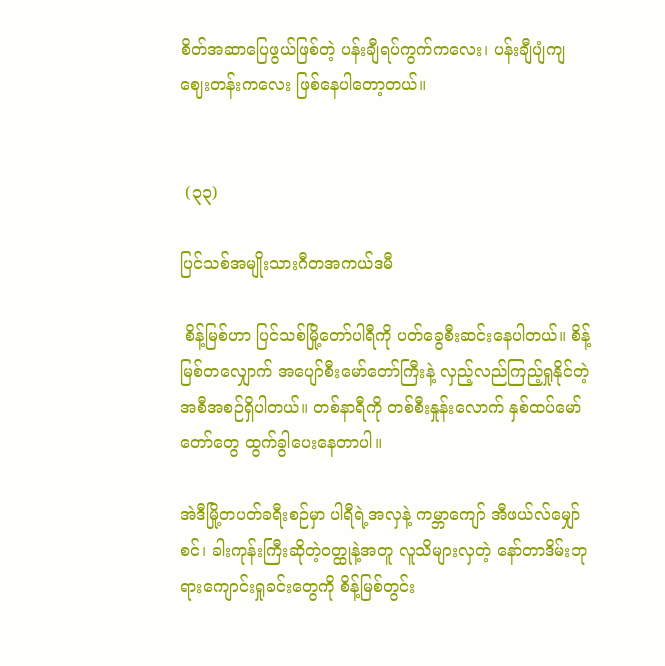စိတ်အဆာပြေဖွယ်ဖြစ်တဲ့ ပန်းချီရပ်ကွက်ကလေး၊ ပန်းချီပျံကျဈေးတန်းကလေး ဖြစ်နေပါတော့တယ်။


 (၃၃)

ပြင်သစ်အမျိုးသားဂီတအကယ်ဒမီ

 စိန့်မြစ်ဟာ ပြင်သစ်မြို့တော်ပါရီကို ပတ်ခွေစီးဆင်းနေပါတယ်။ စိန့်မြစ်တလျှောက် အပျော်စီးမော်တော်ကြီးနဲ့ လှည့်လည်ကြည့်ရှုနိုင်တဲ့ အစီအစဉ်ရှိပါတယ်။ တစ်နာရီကို တစ်စီးနှုန်းလောက် နှစ်ထပ်မော်တော်တွေ ထွက်ခွါပေးနေတာပါ။

အဲဒီမြို့တပတ်ခရီးစဉ်မှာ ပါရီရဲ့အလှနဲ့ ကမ္ဘာကျော် အီဖယ်လ်မျှော်စင်၊ ခါးကုန်းကြီးဆိုတဲ့ဝတ္ထုနဲ့အတူ လူသိများလှတဲ့ နော်တာဒိမ်းဘုရားကျောင်းရှုခင်းတွေကို စိန့်မြစ်တွင်း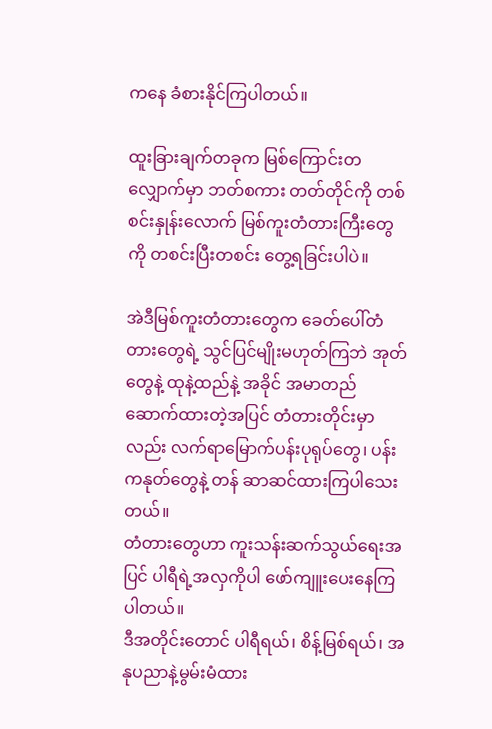ကနေ ခံစားနိုင်ကြပါတယ်။

ထူးခြားချက်တခုက မြစ်ကြောင်းတလျှောက်မှာ ဘတ်စကား တတ်တိုင်ကို တစ်စင်းနှုန်းလောက် မြစ်ကူးတံတားကြီးတွေကို တစင်းပြီးတစင်း တွေ့ရခြင်းပါပဲ။

အဲဒီမြစ်ကူးတံတားတွေက ခေတ်ပေါ်တံတားတွေရဲ့ သွင်ပြင်မျိုးမဟုတ်ကြဘဲ အုတ်တွေနဲ့ ထုနဲ့ထည်နဲ့ အခိုင် အမာတည်ဆောက်ထားတဲ့အပြင် တံတားတိုင်းမှာလည်း လက်ရာမြောက်ပန်းပုရုပ်တွေ၊ ပန်းကနုတ်တွေနဲ့ တန် ဆာဆင်ထားကြပါသေးတယ်။
တံတားတွေဟာ ကူးသန်းဆက်သွယ်ရေးအပြင် ပါရီရဲ့အလှကိုပါ ဖော်ကျူးပေးနေကြပါတယ်။
ဒီအတိုင်းတောင် ပါရီရယ်၊ စိန့်မြစ်ရယ်၊ အနုပညာနဲ့မွမ်းမံထား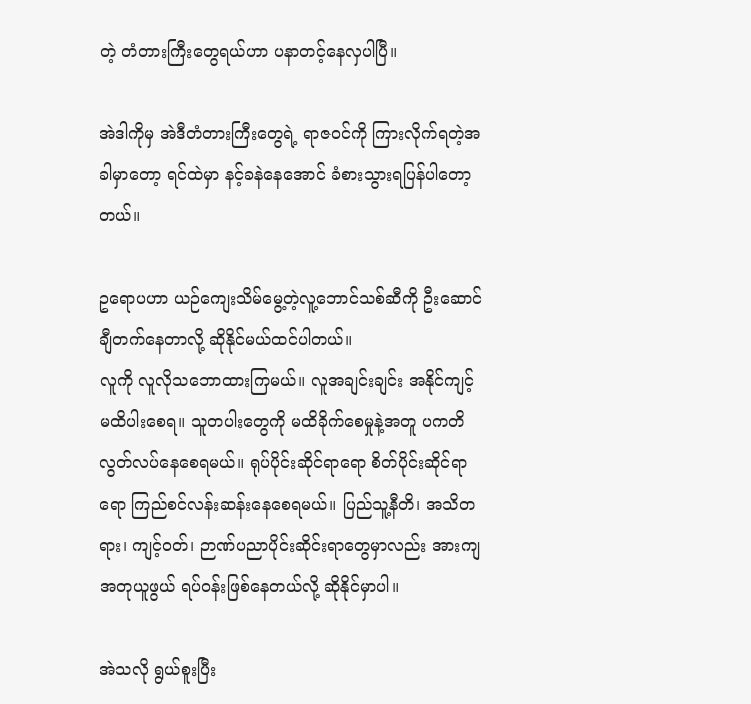တဲ့ တံတားကြီးတွေရယ်ဟာ ပနာတင့်နေလှပါပြီ။

အဲဒါကိုမှ အဲဒီတံတားကြီးတွေရဲ့ ရာဇဝင်ကို ကြားလိုက်ရတဲ့အခါမှာတော့ ရင်ထဲမှာ နင့်ခနဲနေအောင် ခံစားသွားရပြန်ပါတော့တယ်။

ဥရောပဟာ ယဉ်ကျေးသိမ်‌မွေ့တဲ့လူ့ဘောင်သစ်ဆီကို ဦးဆောင်ချီတက်နေတာလို့ ဆိုနိုင်မယ်ထင်ပါတယ်။
လူကို လူလိုသဘောထားကြမယ်။ လူအချင်းချင်း အနိုင်ကျင့် မထိပါးစေရ။ သူတပါးတွေကို မထိခိုက်စေမှုနဲ့အတူ ပကတိ လွတ်လပ်နေစေရမယ်။ ရုပ်ပိုင်းဆိုင်ရာရော စိတ်ပိုင်းဆိုင်ရာရော ကြည်စင်လန်းဆန်းနေစေရမယ်။ ပြည်သူ့နီတိ၊ အသိတရား၊ ကျင့်ဝတ်၊ ဉာဏ်ပညာပိုင်းဆိုင်းရာတွေမှာလည်း အားကျအတုယူဖွယ် ရပ်ဝန်းဖြစ်နေတယ်လို့ ဆိုနိုင်မှာပါ။

အဲသလို ရွယ်စူးပြီး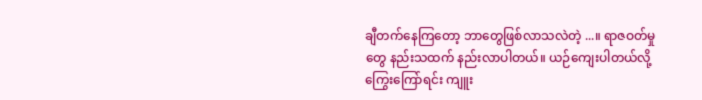ချီတက်နေကြတော့ ဘာတွေဖြစ်လာသလဲတဲ့ ...။ ရာဇဝတ်မှုတွေ နည်းသထက် နည်းလာပါတယ်။ ယဉ်ကျေးပါတယ်လို့ကြွေးကြော်ရင်း ကျူး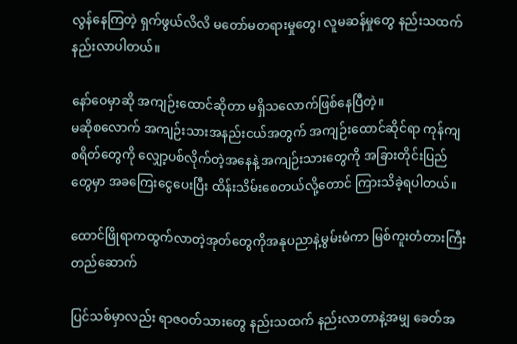လွန်နေကြတဲ့ ရှက်ဖွယ်လိလိ မတော်မတရားမှုတွေ၊ လူမဆန်မှုတွေ နည်းသထက်နည်းလာပါတယ်။

နော်ဝေမှာဆို အကျဉ်းထောင်ဆိုတာ မရှိသလောက်ဖြစ်နေပြီတဲ့။
မဆိုစလောက် အကျဉ်းသားအနည်းငယ်အတွက် အကျဉ်းထောင်ဆိုင်ရာ ကုန်ကျစရိတ်တွေကို လျှော့ပစ်လိုက်တဲ့အနေနဲ့ အကျဉ်းသားတွေကို အခြားတိုင်းပြည်တွေမှာ အခကြေးငွေပေးပြီး ထိန်းသိမ်းစေတယ်လို့တောင် ကြားသိခဲ့ရပါတယ်။

ထောင်ဖြိုရာကထွက်လာတဲ့အုတ်တွေကိုအနုပညာနဲ့မွမ်းမံကာ မြစ်ကူးတံတားကြီးတည်ဆောက်

ပြင်သစ်မှာလည်း ရာဇဝတ်သားတွေ နည်းသထက် နည်းလာတာနဲ့အမျှ ခေတ်အ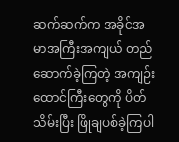ဆက်ဆက်က အခိုင်အမာအကြီးအကျယ် တည်ဆောက်ခဲ့ကြတဲ့ အကျဉ်းထောင်ကြီးတွေကို ပိတ်သိမ်းပြီး ဖြိုချပစ်ခဲ့ကြပါ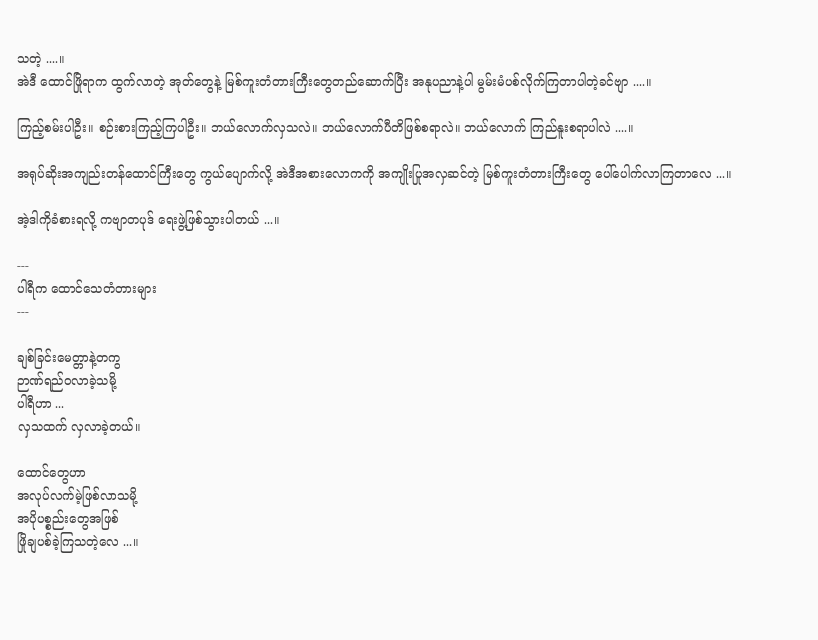သတဲ့ ....။
အဲဒီ ထောင်ဖြိုရာက ထွက်လာတဲ့ အုတ်တွေနဲ့ မြစ်ကူးတံတားကြီးတွေတည်ဆောက်ပြီး အနုပညာနဲ့ပါ မွမ်းမံပစ်လိုက်ကြတာပါတဲ့ခင်ဗျာ ....။

ကြည့်စမ်းပါဦး။ စဉ်းစားကြည့်ကြပါဦး။ ဘယ်လောက်လှသလဲ။ ဘယ်လောက်ပီတိဖြစ်စရာလဲ။ ဘယ်လောက် ကြည်နူးစရာပါလဲ ....။

အရုပ်ဆိုးအကျည်းတန်ထောင်ကြီးတွေ ကွယ်ပျောက်လို့ အဲဒီအစားလောကကို အကျိုးပြုအလှဆင်တဲ့ မြစ်ကူးတံတားကြီးတွေ ပေါ်ပေါက်လာကြတာလေ ...။

အဲ့ဒါကိုခံစားရလို့ ကဗျာတပုဒ် ရေးဖွဲ့ဖြစ်သွားပါတယ် ...။

---
ပါရီက ထောင်သေတံတားများ
---

ချစ်ခြင်းမေတ္တာနဲ့တကွ
ဉာဏ်ရည်ဝလာခဲ့သမို့
ပါရီဟာ ...
လှသထက် လှလာခဲ့တယ်။

ထောင်တွေဟာ
အလုပ်လက်မဲ့ဖြစ်လာသမို့
အပိုပစ္စည်းတွေအဖြစ်
ဖြိုချပစ်ခဲ့ကြသတဲ့လေ ...။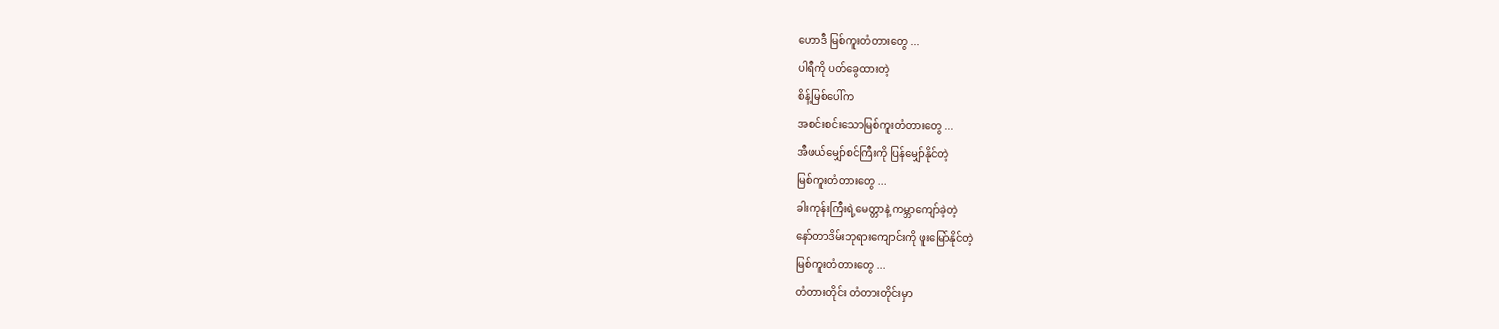ဟောဒီ မြစ်ကူးတံတားတွေ ...
ပါရီကို ပတ်ခွေထားတဲ့
စိန့်မြစ်ပေါ်က
အစင်းစင်းသောမြစ်ကူးတံတားတွေ ...
အီဖယ်မျှော်စင်ကြီးကို ပြန်မျှော်နိုင်တဲ့
မြစ်ကူးတံတားတွေ ...
ခါးကုန်းကြီးရဲ့မေတ္တာနဲ့ ကမ္ဘာကျော်ခဲ့တဲ့
နော်တာဒိမ်းဘုရားကျောင်းကို ဖူးမြော်နိုင်တဲ့
မြစ်ကူးတံတားတွေ ...
တံတားတိုင်း တံတားတိုင်းမှာ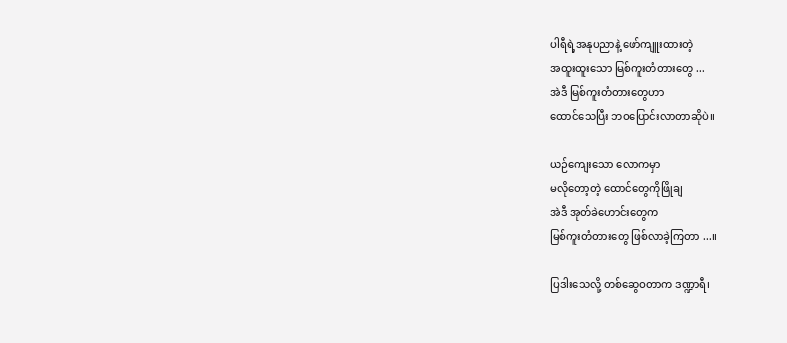ပါရီရဲ့အနုပညာနဲ့ ဖော်ကျူးထားတဲ့
အထူးထူးသော မြစ်ကူးတံတားတွေ ...
အဲဒီ မြစ်ကူးတံတားတွေဟာ
ထောင်သေပြီး ဘဝပြောင်းလာတာဆိုပဲ။

ယဉ်ကျေးသော လောကမှာ
မလိုတော့တဲ့ ထောင်တွေကိုဖြိုချ
အဲဒီ အုတ်ခဲဟောင်းတွေက
မြစ်ကူးတံတားတွေ ဖြစ်လာခဲ့ကြတာ ...။

ပြဒါးသေလို့ တစ်ဆွေဝတာက ဒဏ္ဍာရီ၊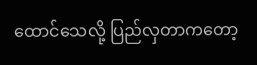ထောင်သေလို့ ပြည်လှတာကတော့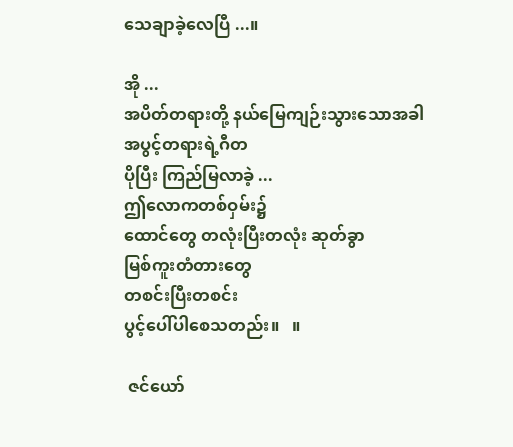သေချာခဲ့လေပြီ ...။

အို ...
အပိတ်တရားတို့ နယ်မြေကျဉ်းသွားသောအခါ
အပွင့်တရားရဲ့ဂီတ
ပိုပြီး ကြည်မြလာခဲ့ ...
ဤလောကတစ်ဝှမ်း၌
ထောင်တွေ တလုံးပြီးတလုံး ဆုတ်ခွာ
မြစ်ကူးတံတားတွေ
တစင်းပြီးတစင်း
ပွင့်ပေါ်ပါစေသတည်း။   ။

 ဇင်ယော်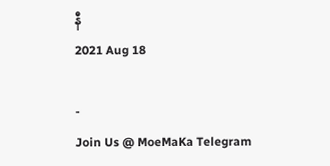နီ
2021 Aug 18

-
Join Us @ MoeMaKa Telegram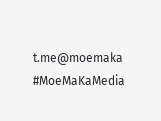t.me@moemaka
#MoeMaKaMedia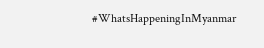#WhatsHappeningInMyanmar